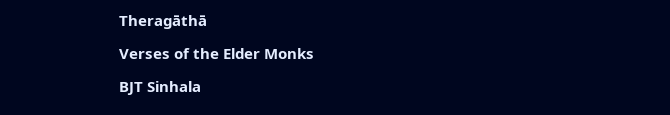Theragāthā

Verses of the Elder Monks

BJT Sinhala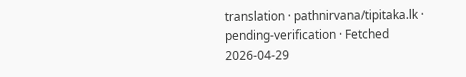translation · pathnirvana/tipitaka.lk · pending-verification · Fetched 2026-04-29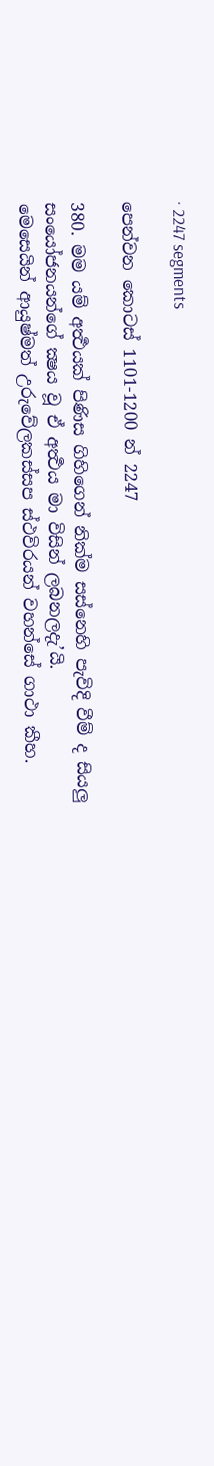· 2247 segments

පෙන්වන කොටස් 1101-1200 න් 2247

380. මම යම් අර්‍ත්‍ථයක් පිණිස ගිහිගෙන් නික්ම සස්නෙහි පැවිදි වීම් ද සියලු සංයෝජනයන්ගේ ක්‍ෂය වූ ඒ අර්‍ත්‍ථය මා විසින් ලබනලදැ’යි.
මෙසෙයින් ආයුෂ්මත් උරුවේලකස්සප ස්ථවිරයන් වහන්සේ ගාථා කීහ.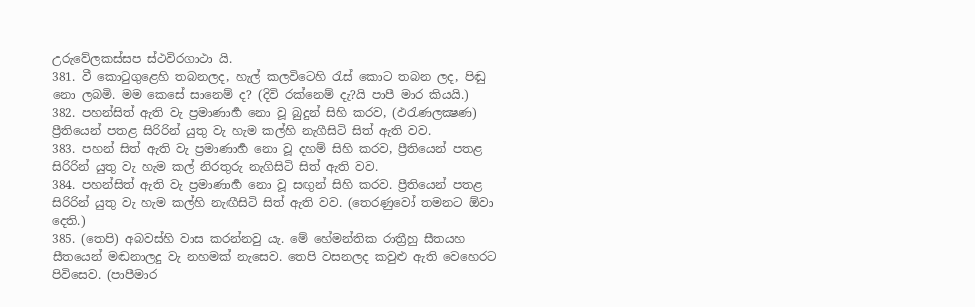උරුවේලකස්සප ස්ථවිරගාථා යි.
381. වී කොටුගුළෙහි තබනලද, හැල් කලවිටෙහි රැස් කොට තබන ලද, පිඬු නො ලබමි. මම කෙසේ සානෙම් ද? (දිවි රක්නෙම් දැ?යි පාපී මාර කියයි.)
382. පහන්සිත් ඇති වැ ප්‍රමාණාර්‍හ නො වූ බුදුන් සිහි කරව, (ඵරැණලක්‍ෂණ) ප්‍රීතියෙන් පතළ සිරිරින් යුතු වැ හැම කල්හි නැගීසිටි සිත් ඇති වව.
383. පහන් සිත් ඇති වැ ප්‍රමාණාර්‍හ නො වූ දහම් සිහි කරව, ප්‍රීතියෙන් පතළ සිරිරින් යුතු වැ හැම කල් නිරතුරු නැගිසිටි සිත් ඇති වව.
384. පහන්සිත් ඇති වැ ප්‍රමාණාර්‍හ නො වූ සඟුන් සිහි කරව. ප්‍රීතියෙන් පතළ සිරිරින් යුතු වැ හැම කල්හි නැඟීසිටි සිත් ඇති වව. (තෙරණුවෝ තමනට ඕවා දෙති.)
385. (තෙපි) අබවස්හි වාස කරන්නවු යැ. මේ හේමන්තික රාත්‍රීහු සීතයහ සීතයෙන් මඬනාලදු වැ නහමක් නැසෙව. තෙපි වසනලද කවුළු ඇති වෙහෙරට පිවිසෙව. (පාපීමාර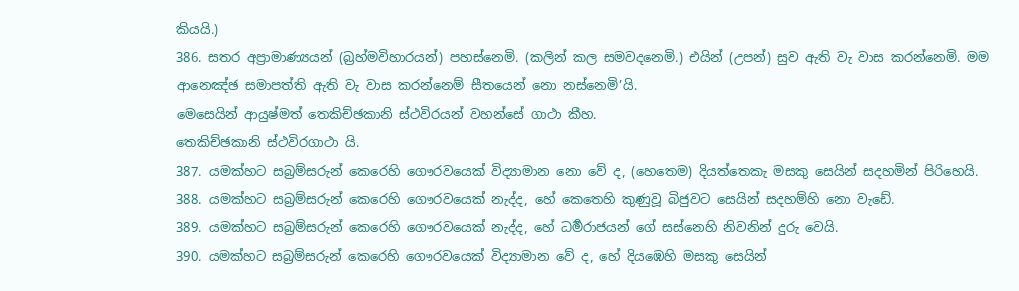කියයි.)
386. සතර අප්‍රාමාණ්‍යයන් (බ්‍රහ්මවිහාරයන්) පහස්නෙමි. (කලින් කල සමවදනෙමි.) එයින් (උපන්) සුව ඇති වැ වාස කරන්නෙමි. මම ආනෙඤ්ඡ සමාපත්ති ඇති වැ වාස කරන්නෙම් සීතයෙන් නො නස්නෙමි’යි.
මෙසෙයින් ආයුෂ්මත් තෙකිච්ඡකානි ස්ථවිරයන් වහන්සේ ගාථා කීහ.
තෙකිච්ඡකානි ස්ථවිරගාථා යි.
387. යමක්හට සබ්‍රම්සරුන් කෙරෙහි ගෞරවයෙක් විද්‍යාමාන නො වේ ද, (හෙතෙම) දියත්තෙකැ මසකු සෙයින් සදහමින් පිරිහෙයි.
388. යමක්හට සබ්‍රම්සරුන් කෙරෙහි ගෞරවයෙක් නැද්ද, හේ කෙතෙහි කුණුවූ බිජුවට සෙයින් සදහම්හි නො වැඩේ.
389. යමක්හට සබ්‍රම්සරුන් කෙරෙහි ගෞරවයෙක් නැද්ද, හේ ධර්‍මරාජයන් ගේ සස්නෙහි නිවනින් දුරු වෙයි.
390. යමක්හට සබ්‍රම්සරුන් කෙරෙහි ගෞරවයෙක් විද්‍යාමාන වේ ද, හේ දියඹෙහි මසකු සෙයින්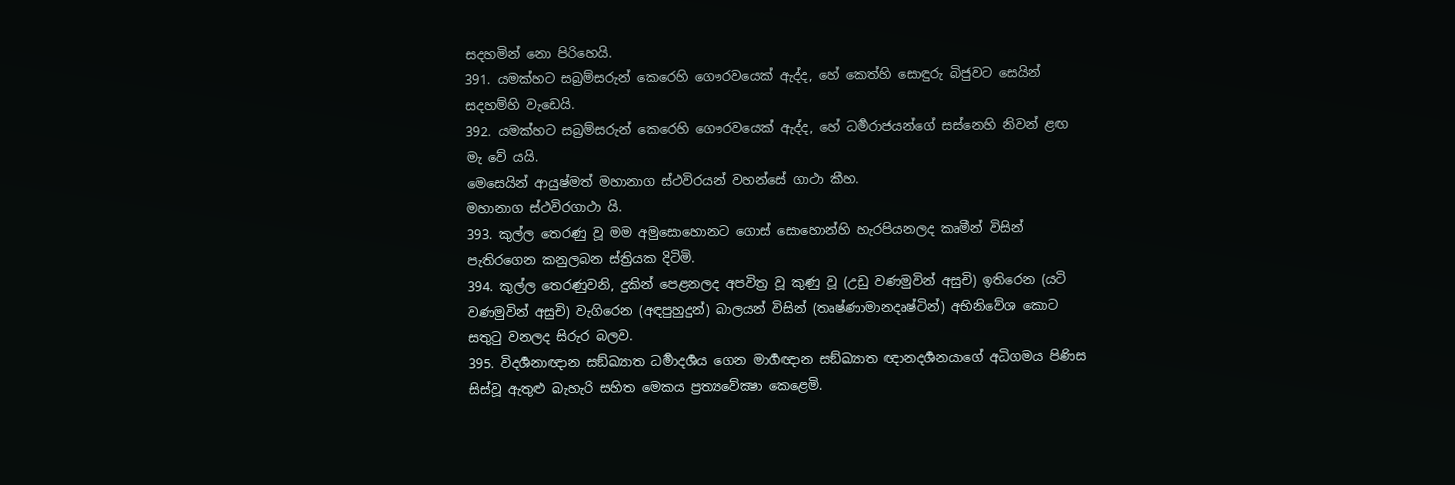සදහමින් නො පිරිහෙයි.
391. යමක්හට සබ්‍රම්සරුන් කෙරෙහි ගෞරවයෙක් ඇද්ද, හේ කෙත්හි සොඳුරු බිජුවට සෙයින් සදහම්හි වැඩෙයි.
392. යමක්හට සබ්‍රම්සරුන් කෙරෙහි ගෞරවයෙක් ඇද්ද, හේ ධර්‍මරාජයන්ගේ සස්නෙහි නිවන් ළඟ මැ වේ යයි.
මෙසෙයින් ආයුෂ්මත් මහානාග ස්ථවිරයන් වහන්සේ ගාථා කීහ.
මහානාග ස්ථවිරගාථා යි.
393. කුල්ල තෙරණු වූ මම අමුසොහොනට ගොස් සොහොන්හි හැරපියනලද කෘමීන් විසින් පැතිරගෙන කනුලබන ස්ත්‍රියක දිටිමි.
394. කුල්ල තෙරණුවනි, දුකින් පෙළනලද අපවිත්‍ර වූ කුණු වූ (උඩු වණමුවින් අසුචි) ඉතිරෙන (යටි වණමුවින් අසුචි) වැගිරෙන (අඳපුහුදුන්) බාලයන් විසින් (තෘෂ්ණාමානදෘෂ්ටින්) අභිනිවේශ කොට සතුටු වනලද සිරුර බලව.
395. විදර්‍ශනාඥාන සඞ්ඛ්‍යාත ධර්‍මාදර්‍ශය ගෙන මාර්‍ගඥාන සඞ්ඛ්‍යාත ඥානදර්‍ශනයාගේ අධිගමය පිණිස සිස්වූ ඇතුළු බැහැරි සහිත මෙකය ප්‍රත්‍යවේක්‍ෂා කෙළෙමි.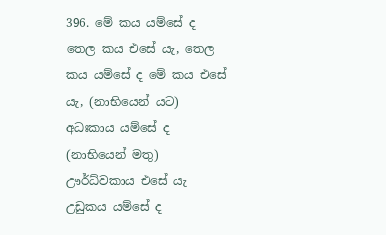396. මේ කය යම්සේ ද තෙල කය එසේ යැ, තෙල කය යම්සේ ද මේ කය එසේ යැ, (නාභියෙන් යට) අධඃකාය යම්සේ ද (නාභියෙන් මතු) ඌර්ධ්වකාය එසේ යැ උඩුකය යම්සේ ද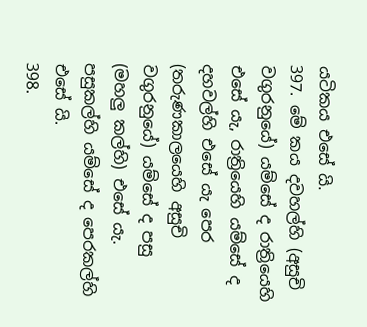යටිකය එසේ යි.
397. මේ කය දවහල්හි (අසුචි වගුරනුයේ) යම්සේ ද රාත්‍රියෙහි එසේ යැ, රාත්‍රියෙහි යම්සේ ද දහවල්හි එසේ යැ පෙර (තරුණකාලයෙහි අසුචි වගුරනුයේ) යම්සේ ද පසු (මහලු කල්හි) එසේ යැ. පසුකල්හි යම්සේ ද පෙරකල්හි එසේ යි.
398.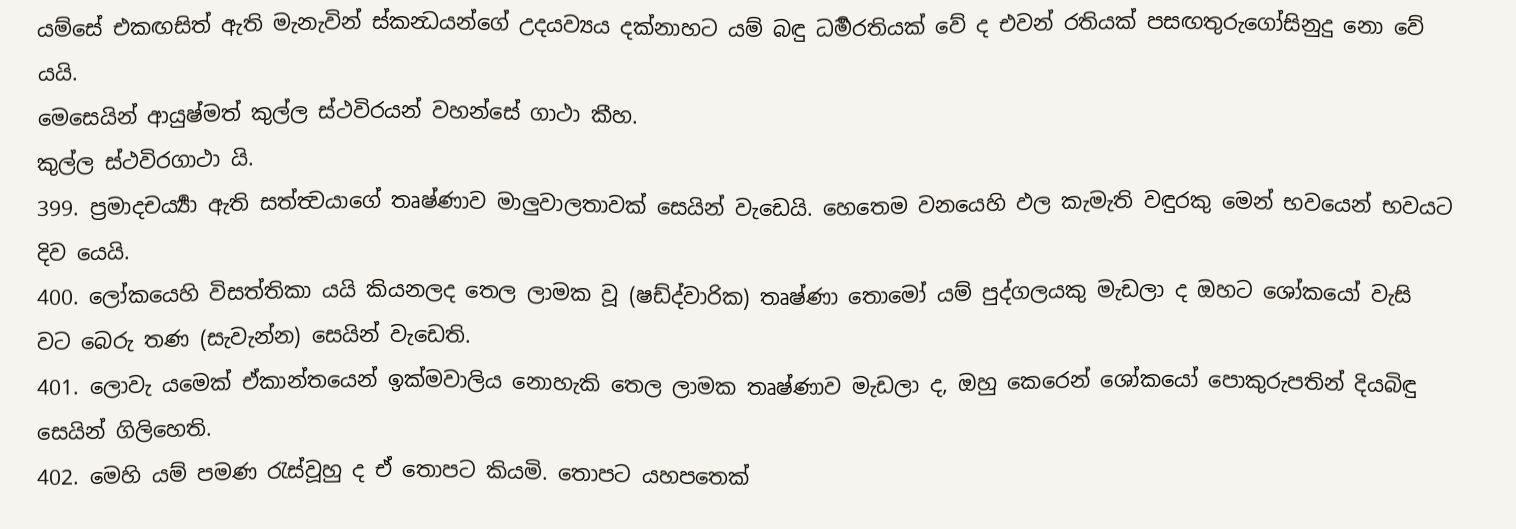යම්සේ එකඟසිත් ඇති මැනැවින් ස්කන්‍ධයන්ගේ උදයව්‍යය දක්නාහට යම් බඳු ධර්‍මරතියක් වේ ද එවන් රතියක් පසඟතුරුගෝසිනුදු නො වේ යයි.
මෙසෙයින් ආයුෂ්මත් කුල්ල ස්ථවිරයන් වහන්සේ ගාථා කීහ.
කුල්ල ස්ථවිරගාථා යි.
399. ප්‍රමාදචර්‍ය්‍යා ඇති සත්ත්‍වයාගේ තෘෂ්ණාව මාලුවාලතාවක් සෙයින් වැඩෙයි. හෙතෙම වනයෙහි ඵල කැමැති වඳුරකු මෙන් භවයෙන් භවයට දිව යෙයි.
400. ලෝකයෙහි විසත්තිකා යයි කියනලද තෙල ලාමක වූ (ෂඩ්ද්වාරික) තෘෂ්ණා තොමෝ යම් පුද්ගලයකු මැඩලා ද ඔහට ශෝකයෝ වැසි වට බෙරු තණ (සැවැන්න) සෙයින් වැඩෙති.
401. ලොවැ යමෙක් ඒකාන්තයෙන් ඉක්මවාලිය නොහැකි තෙල ලාමක තෘෂ්ණාව මැඩලා ද, ඔහු කෙරෙන් ශෝකයෝ පොකුරුපතින් දියබිඳු සෙයින් ගිලිහෙති.
402. මෙහි යම් පමණ රැස්වූහු ද ඒ තොපට කියමි. තොපට යහපතෙක්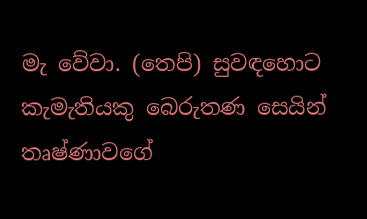මැ වේවා. (තෙපි) සුවඳහොට කැමැතියකු බෙරුතණ සෙයින් තෘෂ්ණාවගේ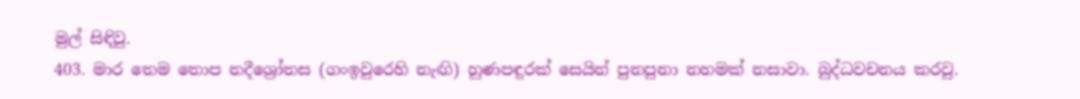මුල් සිඳිවු.
403. මාර තෙම තොප නදීශ්‍රෝතස (ගංඉවුරෙහි නැඟි) හුණපඳුරක් සෙයින් පුනපුනා නහමක් නසාවා. බුද්ධවචනය කරවු.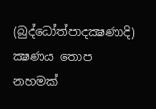(බුද්ධෝත්පාදක්‍ෂණාදි) ක්‍ෂණය තොප නහමක්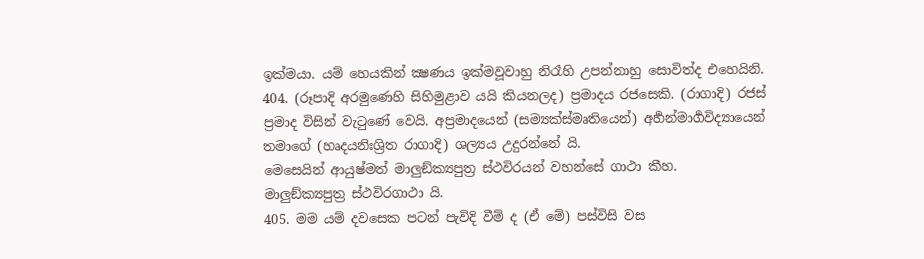ඉක්මයා. යම් හෙයකින් ක්‍ෂණය ඉක්මවූවාහු නිරෑහි උපන්නාහු සොවිත්ද එහෙයිනි.
404. (රූපාදි අරමුණෙහි සිහිමුළාව යයි කියනලද) ප්‍රමාදය රජසෙකි. (රාගාදි) රජස් ප්‍රමාද විසින් වැටුණේ වෙයි. අප්‍රමාදයෙන් (සම්‍යක්ස්මෘතියෙන්) අර්‍හන්මාර්‍ගවිද්‍යායෙන් තමාගේ (හෘදයනිඃශ්‍රිත රාගාදි) ශල්‍යය උදුරන්නේ යි.
මෙසෙයින් ආයුෂ්මත් මාලුඞ්ක්‍යපුත්‍ර ස්ථවිරයන් වහන්සේ ගාථා කීහ.
මාලුඞ්ක්‍යපුත්‍ර ස්ථවිරගාථා යි.
405. මම යම් දවසෙක පටන් පැවිදි වීම් ද (ඒ මේ) පස්විසි වස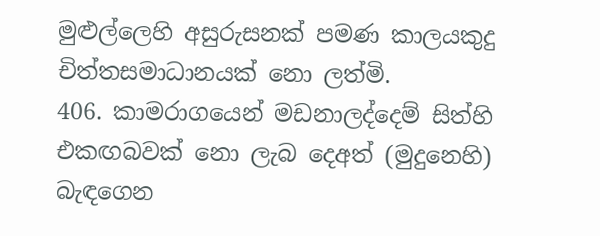මුළුල්ලෙහි අසුරුසනක් පමණ කාලයකුදු චිත්තසමාධානයක් නො ලත්මි.
406. කාමරාගයෙන් මඩනාලද්දෙම් සිත්හි එකඟබවක් නො ලැබ දෙඅත් (මුදුනෙහි) බැඳගෙන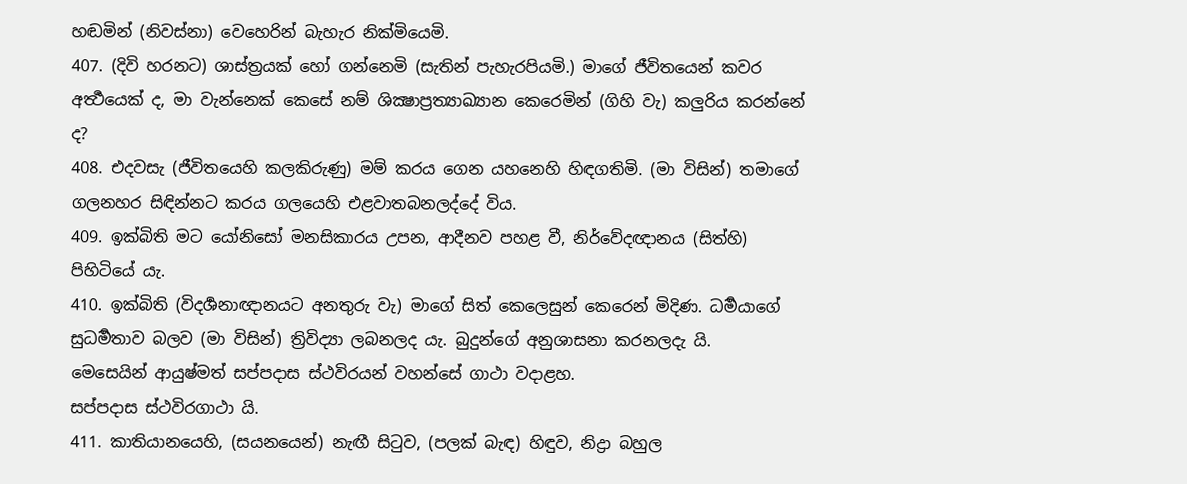හඬමින් (නිවස්නා) වෙහෙරින් බැහැර නික්මියෙමි.
407. (දිවි හරනට) ශාස්ත්‍රයක් හෝ ගන්නෙමි (සැතින් පැහැරපියමි.) මාගේ ජීවිතයෙන් කවර අර්‍ත්‍ථයෙක් ද, මා වැන්නෙක් කෙසේ නම් ශික්‍ෂාප්‍රත්‍යාඛ්‍යාන කෙරෙමින් (ගිහි වැ) කලුරිය කරන්නේ ද?
408. එදවසැ (ජීවිතයෙහි කලකිරුණු) මම් කරය ගෙන යහනෙහි හිඳගතිමි. (මා විසින්) තමාගේ ගලනහර සිඳින්නට කරය ගලයෙහි එළවාතබනලද්දේ විය.
409. ඉක්බිති මට යෝනිසෝ මනසිකාරය උපන, ආදීනව පහළ වී, නිර්වේදඥානය (සිත්හි) පිහිටියේ යැ.
410. ඉක්බිති (විදර්‍ශනාඥානයට අනතුරු වැ) මාගේ සිත් කෙලෙසුන් කෙරෙන් මිදිණ. ධර්‍මයාගේ සුධර්‍මතාව බලව (මා විසින්) ත්‍රිවිද්‍යා ලබනලද යැ. බුදුන්ගේ අනුශාසනා කරනලදැ යි.
මෙසෙයින් ආයුෂ්මත් සප්පදාස ස්ථවිරයන් වහන්සේ ගාථා වදාළහ.
සප්පදාස ස්ථවිරගාථා යි.
411. කාතියානයෙහි, (සයනයෙන්) නැඟී සිටුව, (පලක් බැඳ) හිඳුව, නිද්‍රා බහුල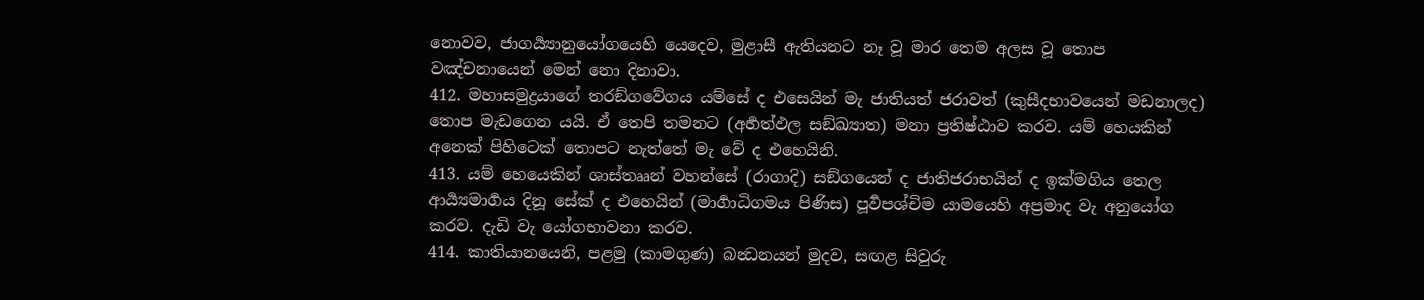නොවව, ජාගර්‍ය්‍යානුයෝගයෙහි යෙදෙව, මුළාසී ඇතියනට නෑ වූ මාර තෙම අලස වූ තොප වඤ්චනායෙන් මෙන් නො දිනාවා.
412. මහාසමුද්‍රයාගේ තරඞ්ගවේගය යම්සේ ද එසෙයින් මැ ජාතියත් ජරාවත් (කුසීදභාවයෙන් මඩනාලද) තොප මැඩගෙන යයි. ඒ තෙපි තමනට (අර්‍හත්ඵල සඞ්ඛ්‍යාත) මනා ප්‍රතිෂ්ඨාව කරව. යම් හෙයකින් අනෙක් පිහිටෙක් තොපට නැත්තේ මැ වේ ද එහෙයිනි.
413. යම් හෙයෙකින් ශාස්තෲන් වහන්සේ (රාගාදි) සඞ්ගයෙන් ද ජාතිජරාභයින් ද ඉක්මගිය තෙල ආර්‍ය්‍යමාර්‍ගය දිනූ සේක් ද එහෙයින් (මාර්‍ගාධිගමය පිණිස) පූර්‍වපශ්චිම යාමයෙහි අප්‍රමාද වැ අනුයෝග කරව. දැඩි වැ යෝගභාවනා කරව.
414. කාතියානයෙනි, පළමු (කාමගුණ) බන්‍ධනයන් මුදව, සඟළ සිවුරු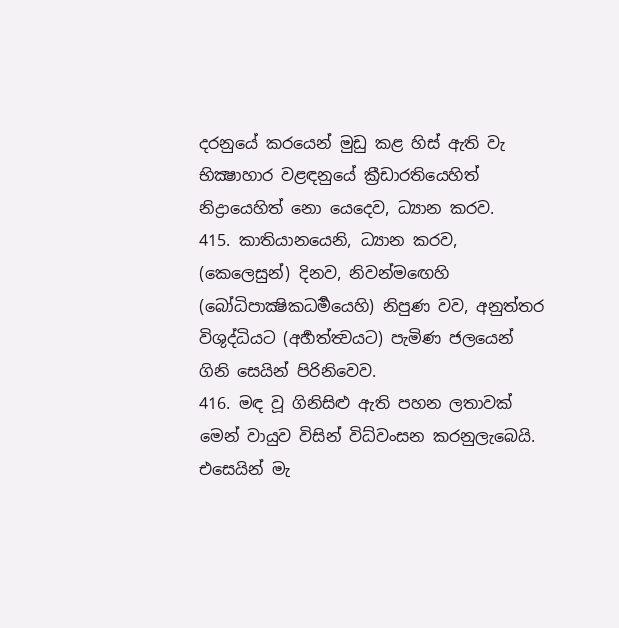දරනුයේ කරයෙන් මුඩු කළ හිස් ඇති වැ භික්‍ෂාහාර වළඳනුයේ ක්‍රීඩාරතියෙහිත් නිද්‍රායෙහිත් නො යෙදෙව, ධ්‍යාන කරව.
415. කාතියානයෙනි, ධ්‍යාන කරව, (කෙලෙසුන්) දිනව, නිවන්මඟෙහි (බෝධිපාක්‍ෂිකධර්‍මයෙහි) නිපුණ වව, අනුත්තර විශුද්ධියට (අර්‍හත්ත්‍වයට) පැමිණ ජලයෙන් ගිනි සෙයින් පිරිනිවෙව.
416. මඳ වූ ගිනිසිළු ඇති පහන ලතාවක් මෙන් වායුව විසින් විධ්වංසන කරනුලැබෙයි. එසෙයින් මැ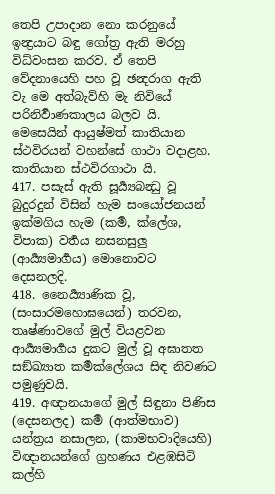තෙපි උපාදාන නො කරනුයේ ඉන්‍ද්‍රයාට බඳු ගෝත්‍ර ඇති මරහු විධ්වංසන කරව. ඒ තෙපි වේදනායෙහි පහ වූ ඡන්‍දරාග ඇති වැ මෙ අත්බැව්හි මැ නිවියේ පරිනිර්‍වාණකාලය බලව යි.
මෙසෙයින් ආයුෂ්මත් කාතියාන ස්ථවිරයන් වහන්සේ ගාථා වදාළහ.
කාතියාන ස්ථවිරගාථා යි.
417. පසැස් ඇති සූර්‍ය්‍යබන්‍ධු වූ බුදුරදුන් විසින් හැම සංයෝජනයන් ඉක්මගිය හැම (කර්‍ම, ක්ලේශ, විපාක) වර්‍තය නසනසුලු (ආර්‍ය්‍යමාර්‍ගය) මොනොවට දෙසනලදි.
418. නෛර්‍ය්‍යාණික වූ, (සංසාරමහොඝයෙන්) තරවන, තෘෂ්ණාවගේ මුල් වියළවන ආර්‍ය්‍යමාර්‍ගය දුකට මුල් වූ අඝාතත සඞ්ඛ්‍යාත කර්‍මක්ලේශය සිඳ නිවණට පමුණුවයි.
419. අඥානයාගේ මුල් සිඳුනා පිණිස (දෙසනලද) කර්‍ම (ආත්මභාව) යන්ත්‍රය නසාලන, (කාමභවාදියෙහි) විඥානයන්ගේ ග්‍රහණය එළඹසිටි කල්හි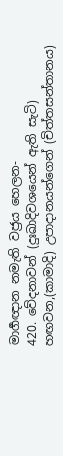මාර්‍ගඥාන නමැති වජ්‍රය හෙලන-
420. වේදනාවන් (දුඃඛාදිවශයෙන් ඇති සැටි) හඟවන,(කාමාදි) උපාදානයන්ගෙන් (චිත්තසන්තානය)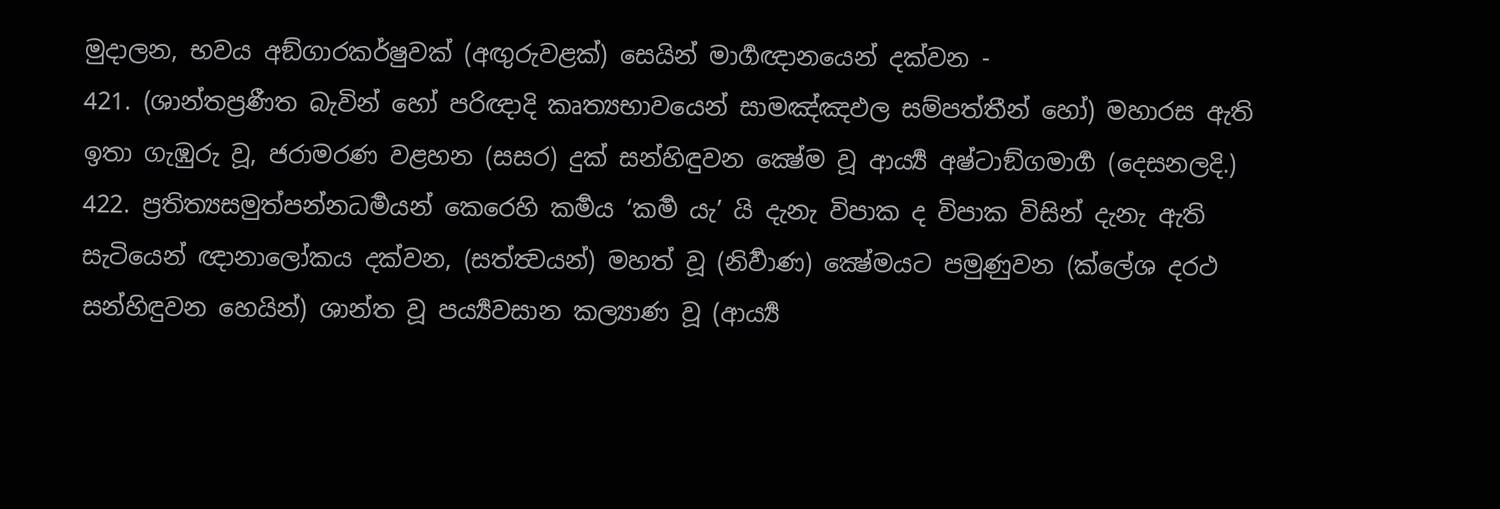මුදාලන, භවය අඞ්ගාරකර්ෂුවක් (අඟුරුවළක්) සෙයින් මාර්‍ගඥානයෙන් දක්වන -
421. (ශාන්තප්‍රණීත බැවින් හෝ පරිඥාදි කෘත්‍යභාවයෙන් සාමඤ්ඤඵල සම්පත්තීන් හෝ) මහාරස ඇති ඉතා ගැඹුරු වූ, ජරාමරණ වළහන (සසර) දුක් සන්හිඳුවන ක්‍ෂේම වූ ආර්‍ය්‍ය අෂ්ටාඞ්ගමාර්‍ග (දෙසනලදි.)
422. ප්‍රතිත්‍යසමුත්පන්නධර්‍මයන් කෙරෙහි කර්‍මය ‘කර්‍ම යැ’ යි දැනැ විපාක ද විපාක විසින් දැනැ ඇති සැටියෙන් ඥානාලෝකය දක්වන, (සත්ත්‍වයන්) මහත් වූ (නිර්‍වාණ) ක්‍ෂේමයට පමුණුවන (ක්ලේශ දරථ සන්හිඳුවන හෙයින්) ශාන්ත වූ පර්‍ය්‍යවසාන කල්‍යාණ වූ (ආර්‍ය්‍ය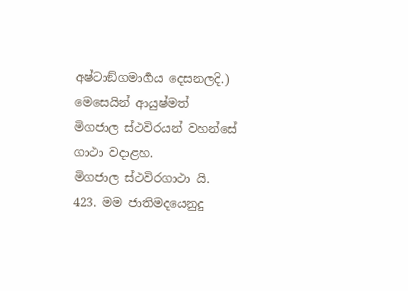අෂ්ටාඞ්ගමාර්‍ගය දෙසනලදි.)
මෙසෙයින් ආයුෂ්මත් මිගජාල ස්ථවිරයන් වහන්සේ ගාථා වදාළහ.
මිගජාල ස්ථවිරගාථා යි.
423. මම ජාතිමදයෙනුදු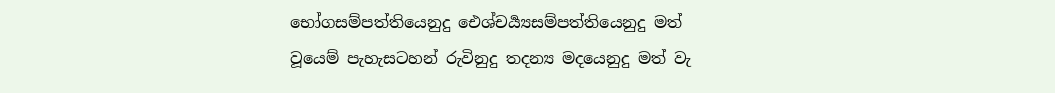භෝගසම්පත්තියෙනුදු ඓශ්චර්‍ය්‍යසම්පත්තියෙනුදු මත් වූයෙම් පැහැසටහන් රුවිනුදු තදන්‍ය මදයෙනුදු මත් වැ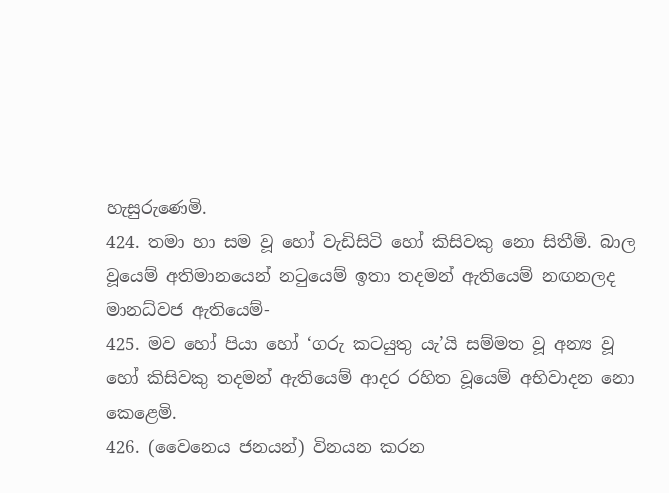හැසුරුණෙමි.
424. තමා හා සම වූ හෝ වැඩිසිටි හෝ කිසිවකු නො සිතීමි. බාල වූයෙම් අතිමානයෙන් නටුයෙම් ඉතා තදමන් ඇතියෙම් නඟනලද මානධ්වජ ඇතියෙම්-
425. මව හෝ පියා හෝ ‘ගරු කටයුතු යැ’යි සම්මත වූ අන්‍ය වූ හෝ කිසිවකු තදමන් ඇතියෙම් ආදර රහිත වූයෙම් අභිවාදන නො කෙළෙමි.
426. (වෛනෙය ජනයන්) විනයන කරන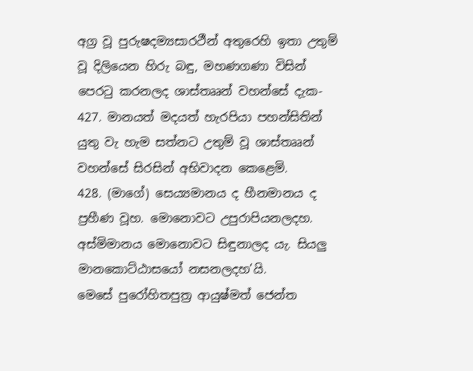අග්‍ර වූ පුරුෂදම්‍යසාරථීන් අතුරෙහි ඉතා උතුම් වූ දිලියෙන හිරු බඳු, මහණගණා විසින් පෙරටු කරනලද ශාස්තෲන් වහන්සේ දැක-
427. මානයත් මදයත් හැරපියා පහන්සිතින් යුතු වැ හැම සත්නට උතුම් වූ ශාස්තෲන් වහන්සේ සිරසින් අභිවාදන කෙළෙමි.
428. (මාගේ) සෙය්‍යමානය ද හීනමානය ද ප්‍රහීණ වූහ. මොනොවට උපුරාපියනලදහ. අස්මිමානය මොනොවට සිඳුනාලද යැ. සියලු මානකොට්ඨාසයෝ නසනලදහ’යි.
මෙසේ පුරෝහිතපුත්‍ර ආයුෂ්මත් ජෙන්ත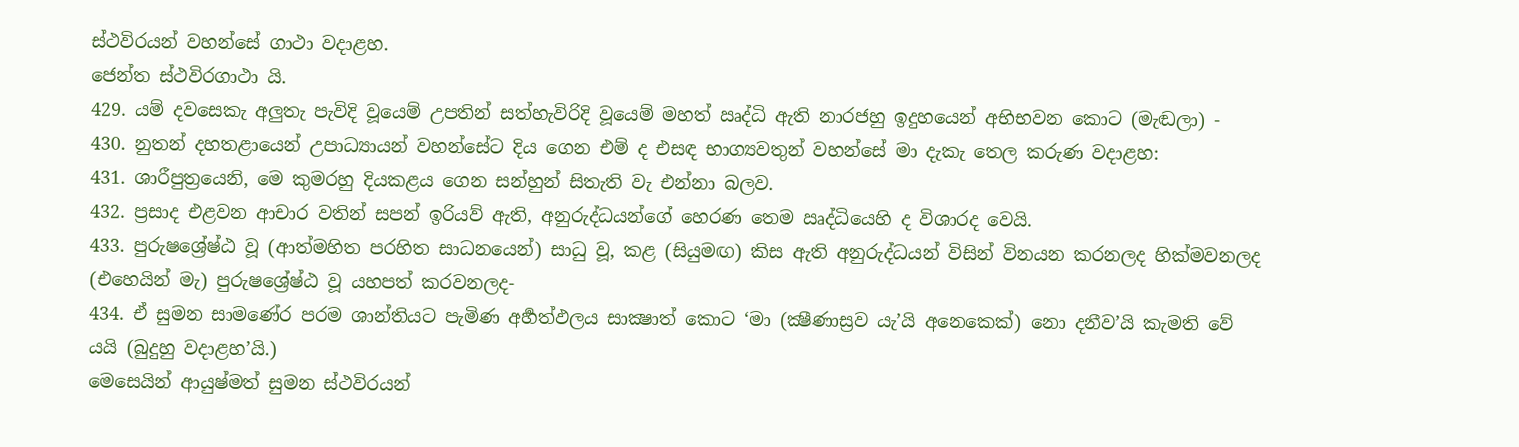ස්ථවිරයන් වහන්සේ ගාථා වදාළහ.
ජෙන්ත ස්ථවිරගාථා යි.
429. යම් දවසෙකැ අලුතැ පැවිදි වූයෙම් උපතින් සත්හැවිරිදි වූයෙම් මහත් ඍද්ධි ඇති නාරජහු ඉදුහයෙන් අභිභවන කොට (මැඬලා) -
430. නුතන් දහතළායෙන් උපාධ්‍යායන් වහන්සේට දිය ගෙන එම් ද එසඳ භාග්‍යවතුන් වහන්සේ මා දැකැ තෙල කරුණ වදාළහ:
431. ශාරීපුත්‍රයෙනි, මෙ කුමරහු දියකළය ගෙන සන්හුන් සිතැති වැ එන්නා බලව.
432. ප්‍රසාද එළවන ආචාර වතින් සපන් ඉරියව් ඇති, අනුරුද්ධයන්ගේ හෙරණ තෙම ඍද්ධියෙහි ද විශාරද වෙයි.
433. පුරුෂශ්‍රේෂ්ඨ වූ (ආත්මහිත පරහිත සාධනයෙන්) සාධු වූ, කළ (සියුමඟ) කිස ඇති අනුරුද්ධයන් විසින් විනයන කරනලද හික්මවනලද (එහෙයින් මැ) පුරුෂශ්‍රේෂ්ඨ වූ යහපත් කරවනලද-
434. ඒ සුමන සාමණේර පරම ශාන්තියට පැමිණ අර්‍හත්ඵලය සාක්‍ෂාත් කොට ‘මා (ක්‍ෂීණාස්‍රව යැ’යි අනෙකෙක්) නො දනීව’යි කැමති වේ යයි (බුදුහු වදාළහ’යි.)
මෙසෙයින් ආයුෂ්මත් සුමන ස්ථවිරයන්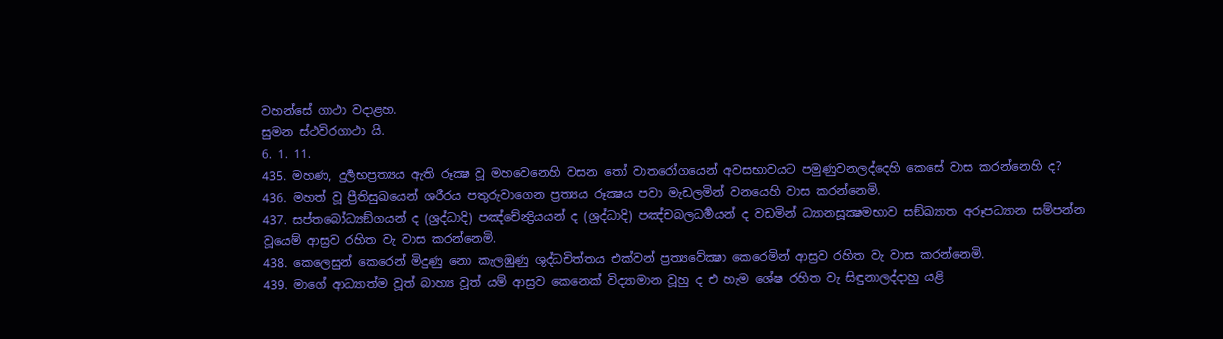වහන්සේ ගාථා වදාළහ.
සුමන ස්ථවිරගාථා යි.
6. 1. 11.
435. මහණ, දුර්‍ලභප්‍රත්‍යය ඇති රූක්‍ෂ වූ මහවෙනෙහි වසන තෝ වාතරෝගයෙන් අවසභාවයට පමුණුවනලද්දෙහි කෙසේ වාස කරන්නෙහි ද?
436. මහත් වූ ප්‍රීතිසුඛයෙන් ශරීරය පතුරුවාගෙන ප්‍රත්‍යය රූක්‍ෂය පවා මැඩලමින් වනයෙහි වාස කරන්නෙමි.
437. සප්තබෝධ්‍යඞ්ගයන් ද (ශ්‍රද්ධාදි) පඤ්චේන්‍ද්‍රියයන් ද (ශ්‍රද්ධාදි) පඤ්චබලධර්‍මයන් ද වඩමින් ධ්‍යානසූක්‍ෂමභාව සඞ්ඛ්‍යාත අරූපධ්‍යාන සම්පන්න වූයෙම් ආස්‍රව රහිත වැ වාස කරන්නෙමි.
438. කෙලෙසුන් කෙරෙන් මිදුණු නො කැලඹුණු ශුද්ධචිත්තය එක්වන් ප්‍රත්‍යවේක්‍ෂා කෙරෙමින් ආස්‍රව රහිත වැ වාස කරන්නෙමි.
439. මාගේ ආධ්‍යාත්ම වූත් බාහ්‍ය වූත් යම් ආස්‍රව කෙනෙක් විද්‍යාමාන වූහු ද එ හැම ශේෂ රහිත වැ සිඳුනාලද්දාහු යළි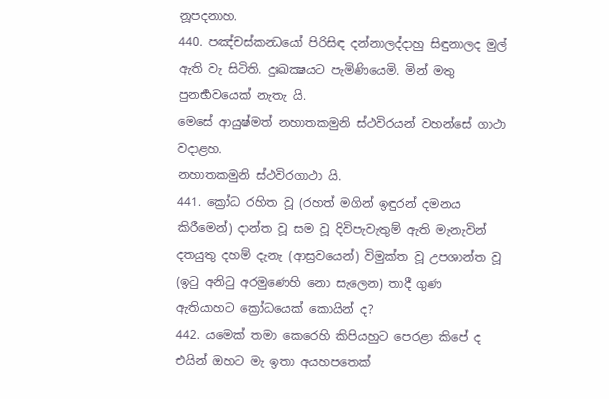නූපදනාහ.
440. පඤ්චස්කන්‍ධයෝ පිරිසිඳ දන්නාලද්දාහු සිඳුනාලද මුල් ඇති වැ සිටිති. දුඃඛක්‍ෂයට පැමිණියෙමි. මින් මතු පුනර්‍භවයෙක් නැතැ යි.
මෙසේ ආයුෂ්මත් නහාතකමුනි ස්ථවිරයන් වහන්සේ ගාථා වදාළහ.
නහාතකමුනි ස්ථවිරගාථා යි.
441. ක්‍රෝධ රහිත වූ (රහත් මගින් ඉඳුරන් දමනය කිරීමෙන්) දාන්ත වූ සම වූ දිවිපැවැතුම් ඇති මැනැවින් දතයුතු දහම් දැනැ (ආස්‍රවයෙන්) විමුක්ත වූ උපශාන්ත වූ (ඉටු අනිටු අරමුණෙහි නො සැලෙන) තාදී ගුණ ඇතියාහට ක්‍රෝධයෙක් කොයින් ද?
442. යමෙක් තමා කෙරෙහි කිපියහුට පෙරළා කිපේ ද එයින් ඔහට මැ ඉතා අයහපතෙක්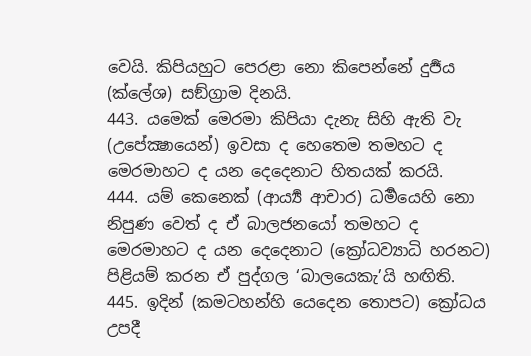වෙයි. කිපියහුට පෙරළා නො කිපෙන්නේ දුර්‍ජය (ක්ලේශ) සඞ්ග්‍රාම දිනයි.
443. යමෙක් මෙරමා කිපියා දැනැ සිහි ඇති වැ (උපේක්‍ෂායෙන්) ඉවසා ද හෙතෙම තමහට ද මෙරමාහට ද යන දෙදෙනාට හිතයක් කරයි.
444. යම් කෙනෙක් (ආර්‍ය්‍ය ආචාර) ධර්‍මයෙහි නො නිපුණ වෙත් ද ඒ බාලජනයෝ තමහට ද මෙරමාහට ද යන දෙදෙනාට (ක්‍රෝධව්‍යාධි හරනට) පිළියම් කරන ඒ පුද්ගල ‘බාලයෙකැ’යි හඟිති.
445. ඉදින් (කමටහන්හි යෙදෙන තොපට) ක්‍රෝධය උපදී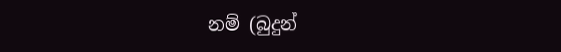නම් (බුදුන්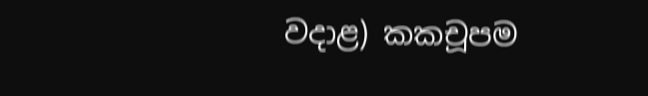වදාළ) කකචූපම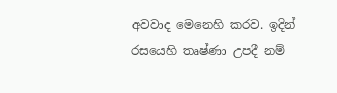අවවාද මෙනෙහි කරව. ඉදින් රසයෙහි තෘෂ්ණා උපදී නම්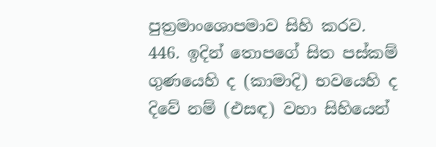පුත්‍රමාංශොපමාව සිහි කරව.
446. ඉදින් තොපගේ සිත පස්කම් ගුණයෙහි ද (කාමාදි) භවයෙහි ද දිවේ නම් (එසඳ) වහා සිහියෙන්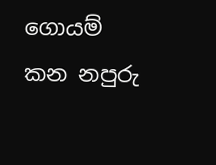ගොයම් කන නපුරු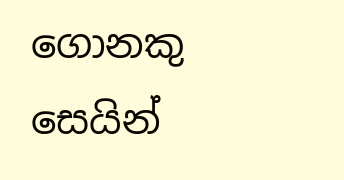ගොනකු සෙයින්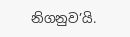නිගනුව’යි.